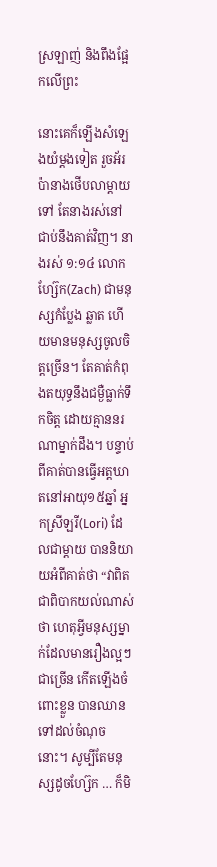ស្រឡាញ់ និងពឹងផ្អែកលើព្រះ

នោះគេក៏ឡើងសំឡេងយំម្តងទៀត រួចអ័រប៉ានាងថើបលាម្តាយទៅ តែនាងរស់នៅជាប់នឹងគាត់វិញ។ នាងរស់ ១:១៤ លោកហ្ស៊ែក(Zach) ជាមនុស្សកំប្លែង ឆ្លាត ហើយមានមនុស្សចូលចិត្តច្រើន។ តែគាត់កំពុងតយុទ្ធនឹងជម្ងឺធ្លាក់ទឹកចិត្ត ដោយគ្មាននរណាម្នាក់ដឹង។ បន្ទាប់ពីគាត់បានធ្វើអត្តឃាតនៅអាយុ១៥ឆ្នាំ អ្នកស្រីឡរី(Lori) ដែលជាម្តាយ បាននិយាយអំពីគាត់ថា “វាពិតជាពិបាកយល់ណាស់ថា ហេតុអ្វីមនុស្សម្នាក់ដែលមានរឿងល្អៗជាច្រើន កើតឡើងចំពោះខ្លួន បានឈានទៅដល់ចំណុចនោះ។ សូម្បីតែមនុស្សដូចហ្ស៊ែក … ក៏មិ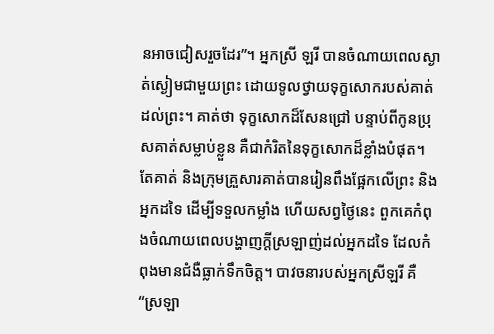នអាចជៀសរួចដែរ”។ អ្នកស្រី ឡរី បានចំណាយពេលស្ងាត់ស្ងៀមជាមួយព្រះ ដោយទូលថ្វាយទុក្ខសោករបស់គាត់ដល់ព្រះ។ គាត់ថា ទុក្ខសោកដ៏សែនជ្រៅ បន្ទាប់ពីកូនប្រុសគាត់សម្លាប់ខ្លួន គឺជាកំរិតនៃទុក្ខសោកដ៏ខ្លាំងបំផុត។ តែគាត់ និងក្រុមគ្រួសារគាត់បានរៀនពឹងផ្អែកលើព្រះ និងអ្នកដទៃ ដើម្បីទទួលកម្លាំង ហើយសព្វថ្ងៃនេះ ពួកគេកំពុងចំណាយពេលបង្ហាញក្តីស្រឡាញ់ដល់អ្នកដទៃ ដែលកំពុងមានជំងឺធ្លាក់ទឹកចិត្ត។ បាវចនារបស់អ្នកស្រីឡរី គឺ “ស្រឡា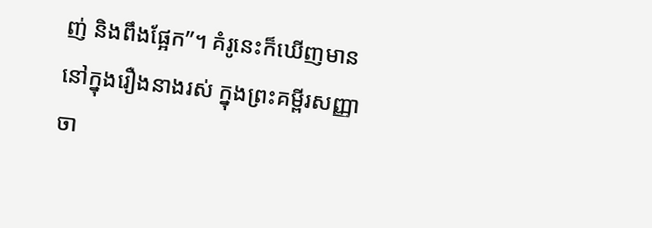ញ់ និងពឹងផ្អែក”។ គំរូនេះក៏ឃើញមាន នៅក្នុងរឿងនាងរស់ ក្នុងព្រះគម្ពីរសញ្ញាចា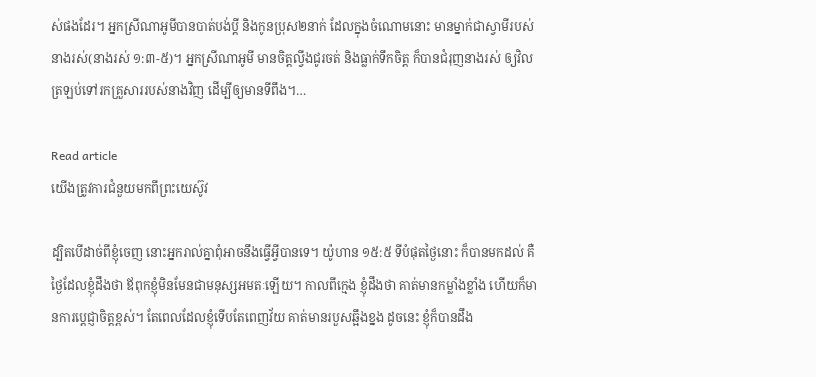ស់ផងដែរ។ អ្នកស្រីណាអូមីបានបាត់បង់ប្តី និងកូនប្រុស២នាក់ ដែលក្នុងចំណោមនោះ មានម្នាក់ជាស្វាមីរបស់នាងរស់(នាងរស់ ១:៣-៥)។ អ្នកស្រីណាអូមី មានចិត្តល្វីងជូរចត់ និងធ្លាក់ទឹកចិត្ត ក៏បានជំរុញនាងរស់ ឲ្យវិលត្រឡប់ទៅរកគ្រួសាររបស់នាងវិញ ដើម្បីឲ្យមានទីពឹង។…

Read article
យើងត្រូវការជំនួយមកពីព្រះយេស៊ូវ

ដ្បិតបើដាច់ពីខ្ញុំចេញ នោះអ្នករាល់គ្នាពុំអាចនឹងធ្វើអ្វីបានទេ។ យ៉ូហាន ១៥:៥ ទីបំផុតថ្ងៃនោះ ក៏បានមកដល់ គឺថ្ងៃដែលខ្ញុំដឹងថា ឪពុកខ្ញុំមិនមែនជាមនុស្សអមតៈឡើយ។ កាលពីក្មេង ខ្ញុំដឹងថា គាត់មានកម្លាំងខ្លាំង ហើយក៏មានការប្តេជ្ញាចិត្តខ្ពស់។ តែពេលដែលខ្ញុំទើបតែពេញវ័យ គាត់មានរបួសឆ្អឹងខ្នង ដូចនេះ ខ្ញុំក៏បានដឹង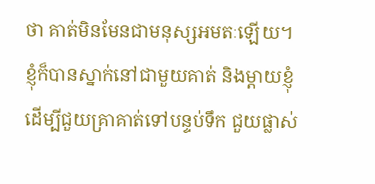ថា គាត់មិនមែនជាមនុស្សអមតៈឡើយ។ ខ្ញុំក៏បានស្នាក់នៅជាមួយគាត់ និងម្តាយខ្ញុំ ដើម្បីជួយគ្រាគាត់ទៅបន្ទប់ទឹក ជួយផ្លាស់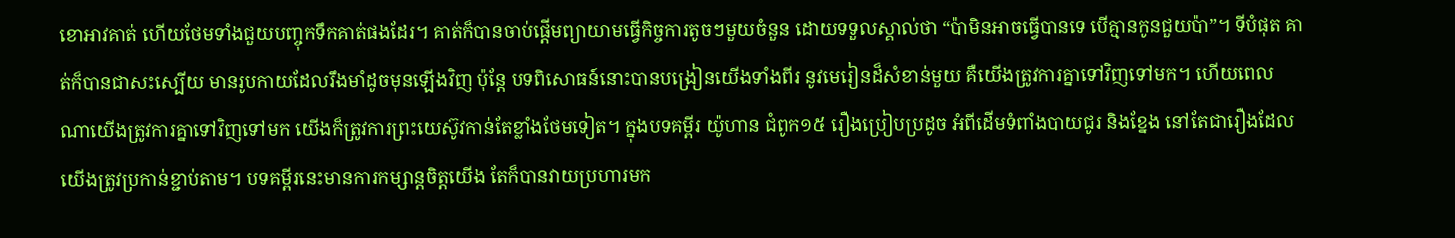ខោអាវគាត់ ហើយថែមទាំងជួយបញ្ចុកទឹកគាត់ផងដែរ។ គាត់ក៏បានចាប់ផ្តើមព្យាយាមធ្វើកិច្ចការតូចៗមួយចំនួន ដោយទទួលស្គាល់ថា “ប៉ាមិនអាចធ្វើបានទេ បើគ្មានកូនជួយប៉ា”។ ទីបំផុត គាត់ក៏បានជាសះស្បើយ មានរូបកាយដែលរឹងមាំដូចមុនឡើងវិញ ប៉ុន្តែ បទពិសោធន៍នោះបានបង្រៀនយើងទាំងពីរ នូវមេរៀនដ៏សំខាន់មួយ គឺយើងត្រូវការគ្នាទៅវិញទៅមក។ ហើយពេលណាយើងត្រូវការគ្នាទៅវិញទៅមក យើងក៏ត្រូវការព្រះយេស៊ូវកាន់តែខ្លាំងថែមទៀត។ ក្នុងបទគម្ពីរ យ៉ូហាន ជំពូក១៥ រឿងប្រៀបប្រដូច អំពីដើមទំពាំងបាយជូរ និងខ្នែង នៅតែជារឿងដែលយើងត្រូវប្រកាន់ខ្ជាប់តាម។ បទគម្ពីរនេះមានការកម្សាន្តចិត្តយើង តែក៏បានវាយប្រហារមក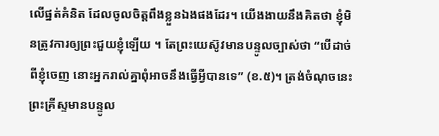លើផ្នត់គំនិត ដែលចូលចិត្តពឹងខ្លួនឯងផងដែរ។ យើងងាយនឹងគិតថា ខ្ញុំមិនត្រូវការឲ្យព្រះជួយខ្ញុំឡើយ ។ តែព្រះយេស៊ូវមានបន្ទូលច្បាស់ថា “បើដាច់ពីខ្ញុំចេញ នោះអ្នករាល់គ្នាពុំអាចនឹងធ្វើអ្វីបានទេ” (ខ.៥)។ ត្រង់ចំណុចនេះ ព្រះគ្រីស្ទមានបន្ទូល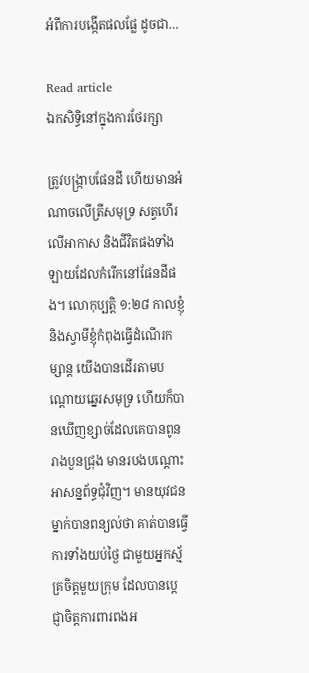អំពីការបង្កើតផលផ្លែ ដូចជា…

Read article
ឯកសិទ្ធិនៅក្នុងការថែរក្សា

ត្រូវបង្ក្រាបផែនដី ហើយមានអំណាចលើត្រីសមុទ្រ សត្វហើរលើអាកាស និងជីវិតផងទាំងឡាយដែលកំរើកនៅផែនដីផង។ លោកុប្បត្តិ ១:២៨ កាលខ្ញុំ និងស្វាមីខ្ញុំកំពុងធ្វើដំណើរកម្សាន្ត យើងបានដើរតាមបណ្តោយឆ្នេរសមុទ្រ ហើយក៏បានឃើញខ្សាច់ដែលគេបានពូន រាងបួនជ្រុង មានរបងបណ្តោះអាសន្នព័ទ្ធជុំវិញ។ មានយុវជនម្នាក់បានពន្យល់ថា គាត់បានធ្វើការទាំងយប់ថ្ងៃ ជាមួយអ្នកស្ម័គ្រចិត្តមួយក្រុម ដែលបានប្តេជ្ញាចិត្តការពារពងអ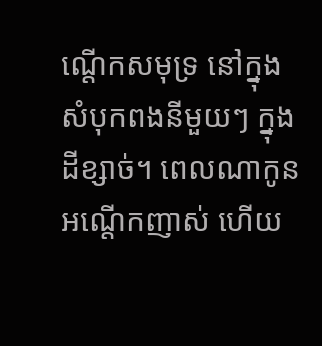ណ្តើកសមុទ្រ នៅក្នុងសំបុកពងនីមួយៗ ក្នុងដីខ្សាច់។ ពេលណាកូនអណ្តើកញាស់ ហើយ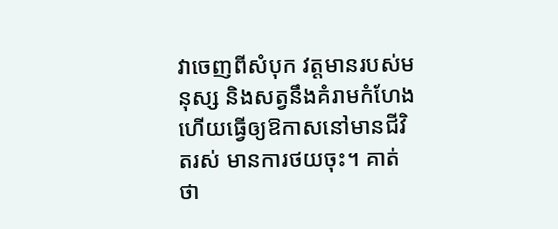វាចេញពីសំបុក វត្តមានរបស់មនុស្ស និងសត្វនឹងគំរាមកំហែង ហើយធ្វើឲ្យឱកាសនៅមានជីវិតរស់ មានការថយចុះ។ គាត់ថា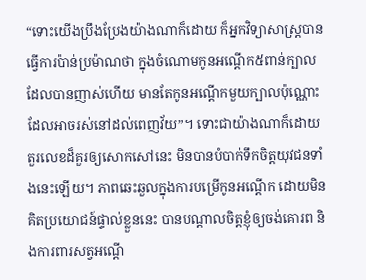“ទោះយើងប្រឹងប្រែងយ៉ាងណាក៏ដោយ ក៏អ្នកវិទ្យាសាស្រ្តបានធ្វើការប៉ាន់ប្រម៉ាណថា ក្នុងចំណោមកូនអណ្តើក៥ពាន់ក្បាល ដែលបានញាស់ហើយ មានតែកូនអណ្តើកមួយក្បាលប៉ុណ្ណោះ ដែលអាចរស់នៅដល់ពេញវ័យ”។ ទោះជាយ៉ាងណាក៏ដោយ តួរលេខដ៏គួរឲ្យសោកសៅនេះ មិនបានបំបាក់ទឹកចិត្តយុវជនទាំងនេះឡើយ។ ភាពឆេះឆួលក្នុងការបម្រើកូនអណ្តើក ដោយមិនគិតប្រយោជន៍ផ្ទាល់ខ្លួននេះ បានបណ្តាលចិត្តខ្ញុំឲ្យចង់គោរព និងការពារសត្វអណ្តើ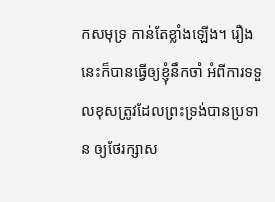កសមុទ្រ កាន់តែខ្លាំងឡើង។ រឿងនេះក៏បានធ្វើឲ្យខ្ញុំនឹកចាំ អំពីការទទួលខុសត្រូវដែលព្រះទ្រង់បានប្រទាន ឲ្យថែរក្សាស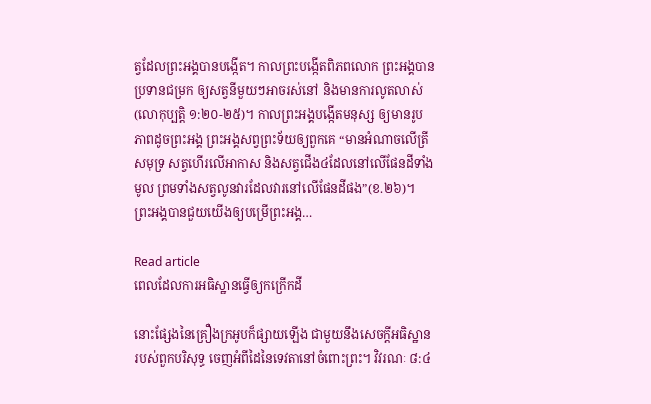ត្វដែលព្រះអង្គបានបង្កើត។ កាលព្រះបង្កើតពិភពលោក ព្រះអង្គបានប្រទានជម្រក ឲ្យសត្វនីមួយៗអាចរស់នៅ និងមានការលូតលាស់(លោកុប្បត្តិ ១:២០-២៥)។ កាលព្រះអង្គបង្កើតមនុស្ស ឲ្យមានរូបភាពដូចព្រះអង្គ ព្រះអង្គសព្វព្រះទ័យឲ្យពួកគេ “មានអំណាចលើត្រីសមុទ្រ សត្វហើរលើអាកាស និងសត្វជើង៤ដែលនៅលើផែនដីទាំងមូល ព្រមទាំងសត្វលូនវារដែលវារនៅលើផែនដីផង”(ខ.២៦)។ ព្រះអង្គបានជួយយើងឲ្យបម្រើព្រះអង្គ…

Read article
ពេលដែលការអធិស្ឋានធ្វើឲ្យកក្រើកដី

នោះផ្សែងនៃគ្រឿងក្រអូបក៏ផ្សាយឡើង ជាមួយនឹងសេចក្តីអធិស្ឋានរបស់ពួកបរិសុទ្ធ ចេញអំពីដៃនៃទេវតានៅចំពោះព្រះ។ វិវរណៈ ៨:៤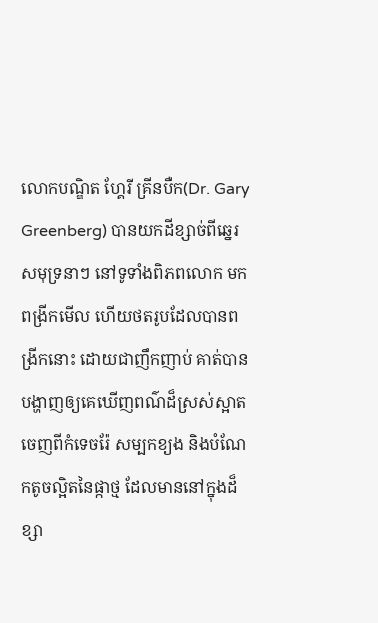លោកបណ្ឌិត ហ្គែរី គ្រីនបឺក(Dr. Gary Greenberg) បានយកដីខ្សាច់ពីឆ្នេរសមុទ្រនាៗ នៅទូទាំងពិភពលោក មកពង្រីកមើល ហើយថតរូបដែលបានពង្រីកនោះ ដោយជាញឹកញាប់ គាត់បានបង្ហាញឲ្យគេឃើញពណ៌ដ៏ស្រស់ស្អាត ចេញពីកំទេចរ៉ែ សម្បកខ្យង និងបំណែកតូចល្អិតនៃផ្កាថ្ម ដែលមាននៅក្នុងដ៏ខ្សា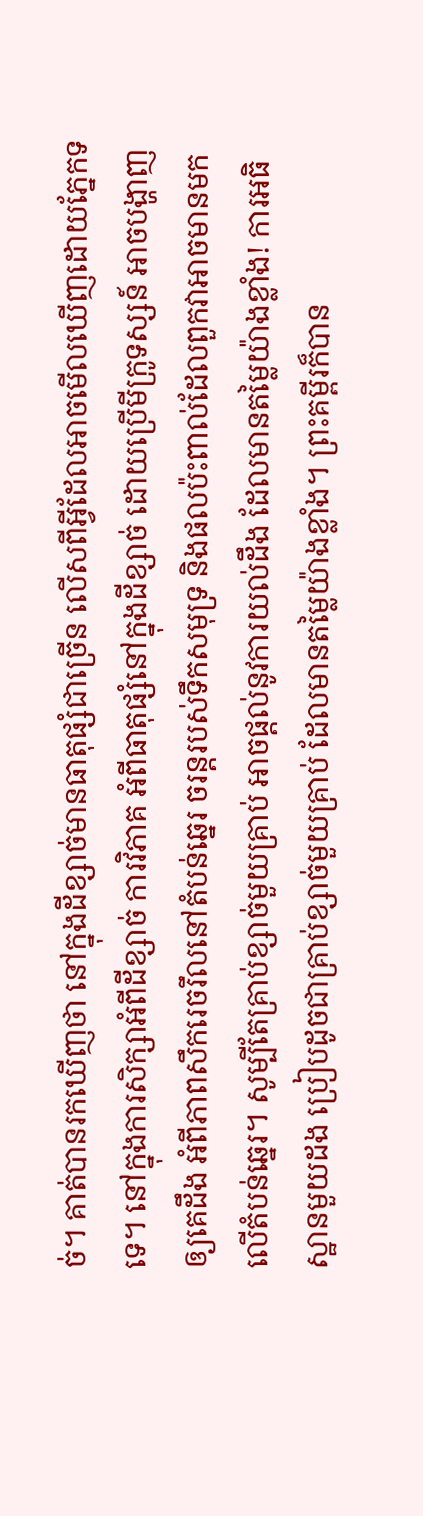ច់។ គាត់បានរកឃើញថា នៅក្នុងដីខ្សាច់មានធាតុផ្សំជាច្រើន លើសពីអ្វីដែលអាចមើលឃើញដោយភ្នែកទទេ។ នៅក្នុងការសិក្សាអំពីដីខ្សាច់ ការវិភាគ អំពីធាតុផ្សំនៅក្នុងដីខ្សាច់ ដោយប្រើមីក្រូទស្សន៍ អាចបង្ហាញឲ្យគេដឹង អំពីភាពសឹករេចរឹលនៅតំបន់ឆ្នេរ ចរន្តរបស់ទឹកសមុទ្រ និងផលប៉ះពាល់ដែលពួកវាអាចមានមកលើតំបន់ឆ្នេរ។ សូម្បីតែគ្រាប់ខ្សាច់មួយគ្រាប់ អាចផ្តល់នូវការយល់ដឹង ដែលមានតម្លៃយ៉ាងខ្លាំង! ការអធិស្ឋានមួយដង ប្រៀបដូចជាគ្រាប់ខ្សាច់មួយគ្រាប់ ដែលមានតម្លៃយ៉ាងខ្លាំង។ ព្រះគម្ពីរក៏បាន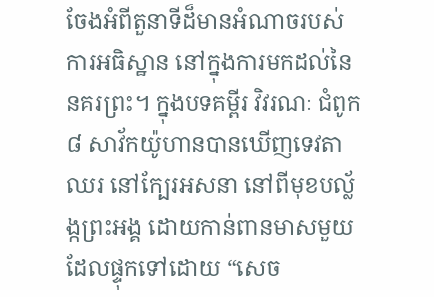ចែងអំពីតួនាទីដ៏មានអំណាចរបស់ការអធិស្ឋាន នៅក្នុងការមកដល់នៃនគរព្រះ។ ក្នុងបទគម្ពីរ វិវរណៈ ជំពូក៨ សាវ័កយ៉ូហានបានឃើញទេវតាឈរ នៅក្បែរអសនា នៅពីមុខបល្ល័ង្កព្រះអង្គ ដោយកាន់ពានមាសមួយ ដែលផ្ទុកទៅដោយ “សេច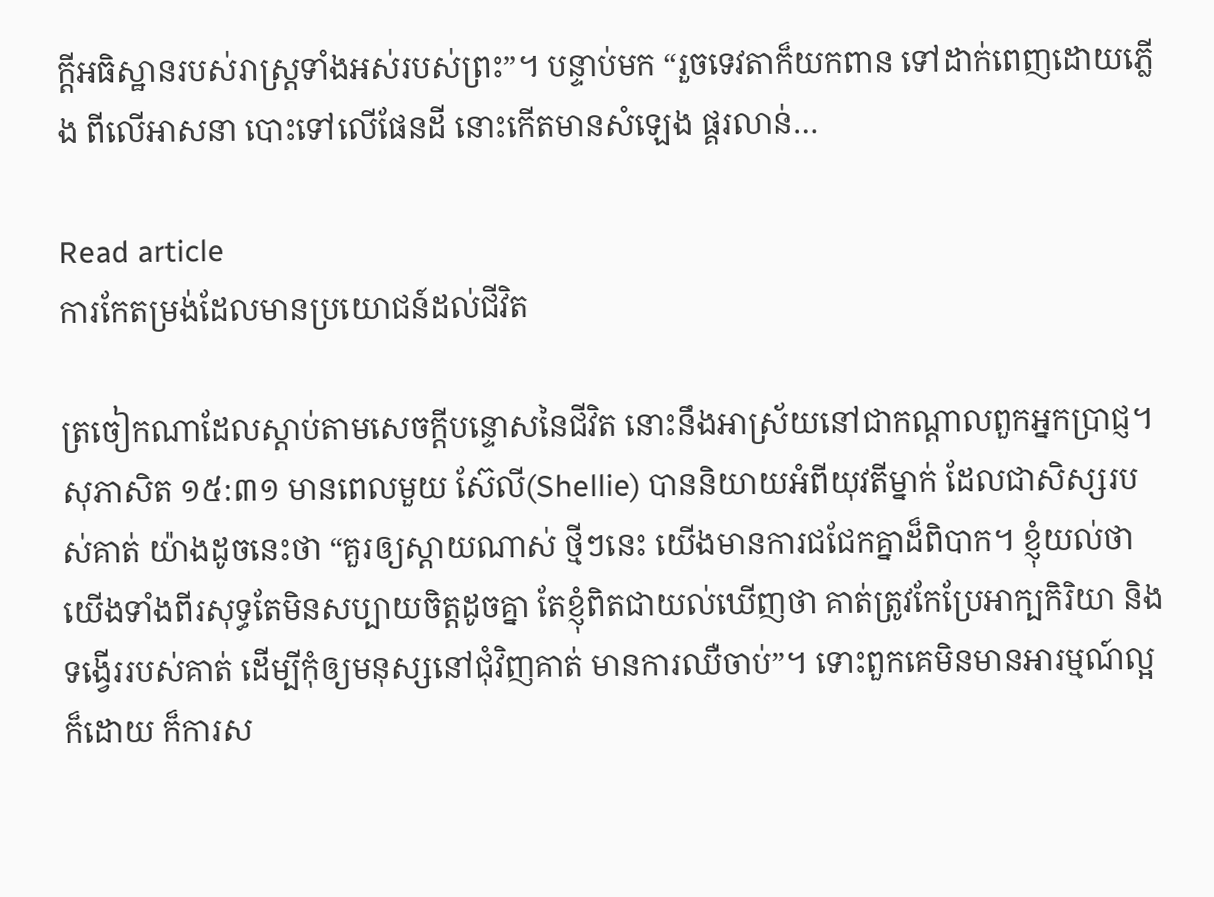ក្តីអធិស្ឋានរបស់រាស្រ្តទាំងអស់របស់ព្រះ”។ បន្ទាប់មក “រួចទេវតាក៏យកពាន ទៅដាក់ពេញដោយភ្លើង ពីលើអាសនា បោះទៅលើផែនដី នោះកើតមានសំឡេង ផ្គរលាន់…

Read article
ការកែតម្រង់ដែលមានប្រយោជន៍ដល់ជីវិត

ត្រចៀកណាដែលស្តាប់តាមសេចក្តីបន្ទោសនៃជីវិត នោះនឹងអាស្រ័យនៅជាកណ្តាលពួកអ្នកប្រាជ្ញ។ សុភាសិត ១៥:៣១ មានពេលមួយ ស៊ែលី(Shellie) បាននិយាយអំពីយុវតីម្នាក់ ដែលជាសិស្សរបស់គាត់ យ៉ាងដូចនេះថា “គួរឲ្យស្តាយណាស់ ថ្មីៗនេះ យើងមានការជជែកគ្នាដ៏ពិបាក។ ខ្ញុំយល់ថា យើងទាំងពីរសុទ្ធតែមិនសប្បាយចិត្តដូចគ្នា តែខ្ញុំពិតជាយល់ឃើញថា គាត់ត្រូវកែប្រែអាក្បកិរិយា និងទង្វើររបស់គាត់ ដើម្បីកុំឲ្យមនុស្សនៅជុំវិញគាត់ មានការឈឺចាប់”។ ទោះពួកគេមិនមានអារម្មណ៍ល្អក៏ដោយ ក៏ការស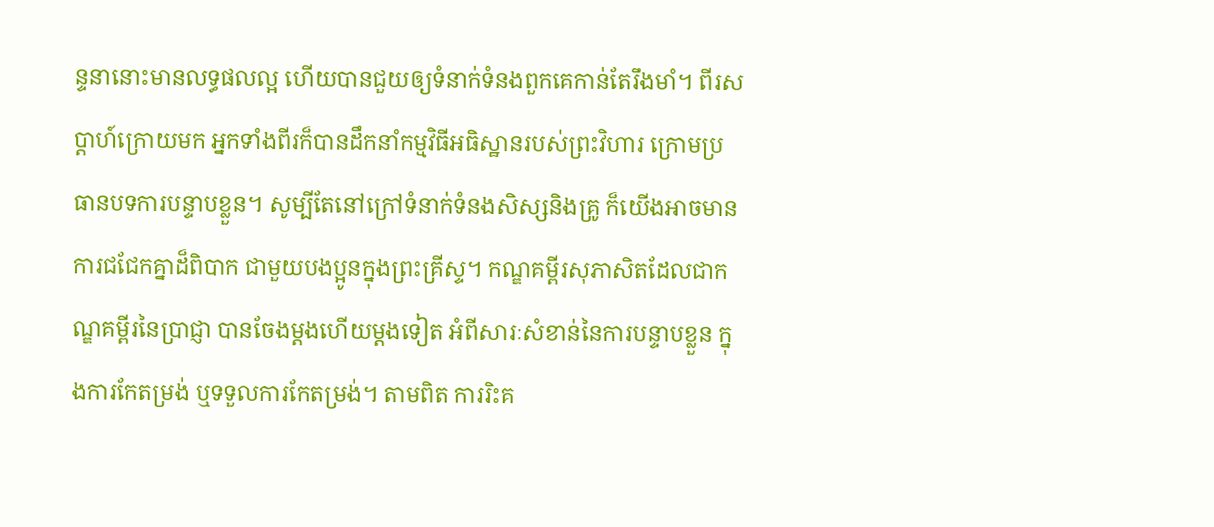ន្ទនានោះមានលទ្ធផលល្អ ហើយបានជួយឲ្យទំនាក់ទំនងពួកគេកាន់តែរឹងមាំ។ ពីរសប្តាហ៍ក្រោយមក អ្នកទាំងពីរក៏បានដឹកនាំកម្មវិធីអធិស្ឋានរបស់ព្រះវិហារ ក្រោមប្រធានបទការបន្ទាបខ្លួន។ សូម្បីតែនៅក្រៅទំនាក់ទំនងសិស្សនិងគ្រូ ក៏យើងអាចមានការជជែកគ្នាដ៏ពិបាក ជាមួយបងប្អូនក្នុងព្រះគ្រីស្ទ។ កណ្ឌគម្ពីរសុភាសិតដែលជាកណ្ឌគម្ពីរនៃប្រាជ្ញា បានចែងម្តងហើយម្តងទៀត អំពីសារៈសំខាន់នៃការបន្ទាបខ្លួន ក្នុងការកែតម្រង់ ឬទទួលការកែតម្រង់។ តាមពិត ការរិះគ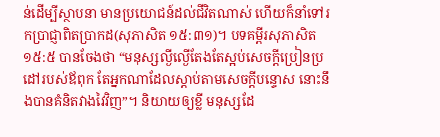ន់ដើម្បីស្ថាបនា មានប្រយោជន៍ដល់ជីវិតណាស់ ហើយក៏នាំទៅរកប្រាជ្ញាពិតប្រាកដ(សុភាសិត ១៥:៣១)។ បទគម្ពីរសុភាសិត ១៥:៥ បានចែងថា “មនុស្សល្ងីល្ងើតែងតែស្អប់សេចក្តីប្រៀនប្រដៅរបស់ឪពុក តែអ្នកណាដែលស្តាប់តាមសេចក្តីបន្ទោស នោះនឹងបានគំនិតវាងវៃវិញ”។ និយាយឲ្យខ្លី មនុស្សដែ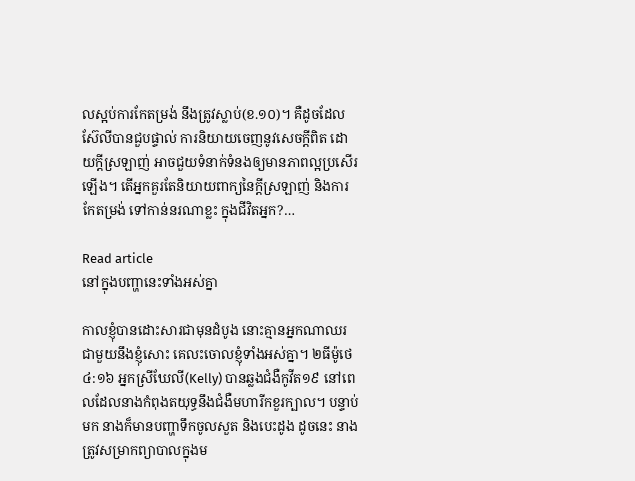លស្អប់ការកែតម្រង់ នឹងត្រូវស្លាប់(ខ.១០)។ គឺដូចដែលស៊ែលីបានជួបផ្ទាល់ ការនិយាយចេញនូវសេចក្តីពិត ដោយក្តីស្រឡាញ់ អាចជួយទំនាក់ទំនងឲ្យមានភាពល្អប្រសើរឡើង។ តើអ្នកគួរតែនិយាយពាក្យនៃក្តីស្រឡាញ់ និងការកែតម្រង់ ទៅកាន់នរណាខ្លះ ក្នុងជីវិតអ្នក?…

Read article
នៅក្នុងបញ្ហានេះទាំងអស់គ្នា

កាលខ្ញុំបានដោះសារជាមុនដំបូង នោះគ្មានអ្នកណាឈរជាមួយនឹងខ្ញុំសោះ គេលះចោលខ្ញុំទាំងអស់គ្នា។ ២ធីម៉ូថេ ៤:១៦ អ្នកស្រីឃែលី(Kelly) បានឆ្លងជំងឺកូវីត១៩ នៅពេលដែលនាងកំពុងតយុទ្ធនឹងជំងឺមហារីកខួរក្បាល។ បន្ទាប់មក នាងក៏មានបញ្ហាទឹកចូលសួត និងបេះដូង ដូចនេះ នាងត្រូវសម្រាកព្យាបាលក្នុងម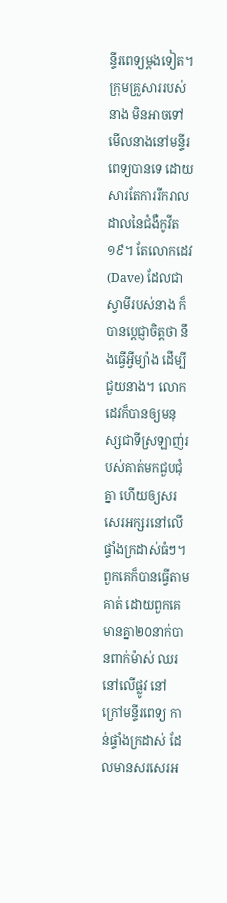ន្ទីរពេទ្យម្តងទៀត។ ក្រុមគ្រួសាររបស់នាង មិនអាចទៅមើលនាងនៅមន្ទីរពេទ្យបានទេ ដោយសារតែការរីករាលដាលនៃជំងឺកូវីត១៩។ តែលោកដេវ(Dave) ដែលជាស្វាមីរបស់នាង ក៏បានប្តេជ្ញាចិត្តថា នឹងធ្វើអ្វីម្យ៉ាង ដើម្បីជួយនាង។ លោកដេវក៏បានឲ្យមនុស្សជាទីស្រឡាញ់របស់គាត់មកជួបជុំគ្នា ហើយឲ្យសរសេរអក្សរនៅលើផ្ទាំងក្រដាស់ធំៗ។ ពួកគេក៏បានធ្វើតាមគាត់ ដោយពួកគេមានគ្នា២០នាក់បានពាក់ម៉ាស់ ឈរនៅលើផ្លូវ នៅក្រៅមន្ទីរពេទ្យ កាន់ផ្ទាំងក្រដាស់ ដែលមានសរសេរអ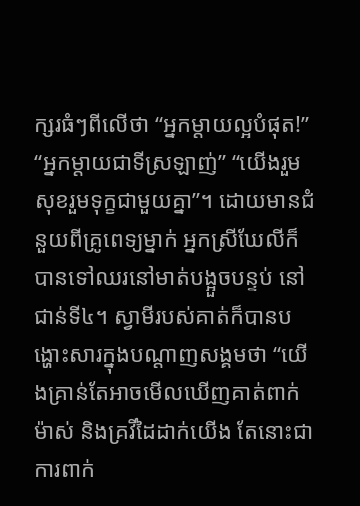ក្សរធំៗពីលើថា “អ្នកម្តាយល្អបំផុត!” “អ្នកម្តាយជាទីស្រឡាញ់” “យើងរួមសុខរួមទុក្ខជាមួយគ្នា”។ ដោយមានជំនួយពីគ្រូពេទ្យម្នាក់ អ្នកស្រីឃែលីក៏បានទៅឈរនៅមាត់បង្អួចបន្ទប់ នៅជាន់ទី៤។ ស្វាមីរបស់គាត់ក៏បានបង្ហោះសារក្នុងបណ្តាញសង្គមថា “យើងគ្រាន់តែអាចមើលឃើញគាត់ពាក់ម៉ាស់ និងគ្រវីដៃដាក់យើង តែនោះជាការពាក់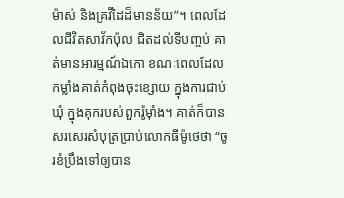ម៉ាស់ និងគ្រវីដៃដ៏មានន័យ”។ ពេលដែលជីវិតសាវ័កប៉ុល ជិតដល់ទីបញ្ចប់ គាត់មានអារម្មណ៍ឯកោ ខណៈពេលដែលកម្លាំងគាត់កំពុងចុះខ្សោយ ក្នុងការជាប់ឃុំ ក្នុងគុករបស់ពួករ៉ូម៉ាំង។ គាត់ក៏បានសរសេរសំបុត្រប្រាប់លោកធីម៉ូថេថា “ចូរខំប្រឹងទៅឲ្យបាន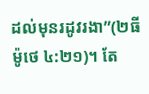ដល់មុនរដូវរងា”(២ធីម៉ូថេ ៤:២១)។ តែ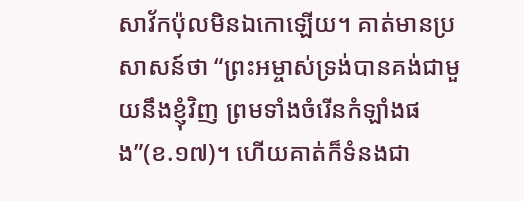សាវ័កប៉ុលមិនឯកោឡើយ។ គាត់មានប្រសាសន៍ថា “ព្រះអម្ចាស់ទ្រង់បានគង់ជាមួយនឹងខ្ញុំវិញ ព្រមទាំងចំរើនកំឡាំងផង”(ខ.១៧)។ ហើយគាត់ក៏ទំនងជា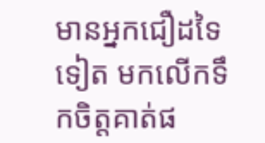មានអ្នកជឿដទៃទៀត មកលើកទឹកចិត្តគាត់ផ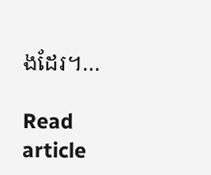ងដែរ។…

Read article